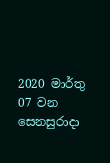2020 මාර්තු 07 වන සෙනසුරාදා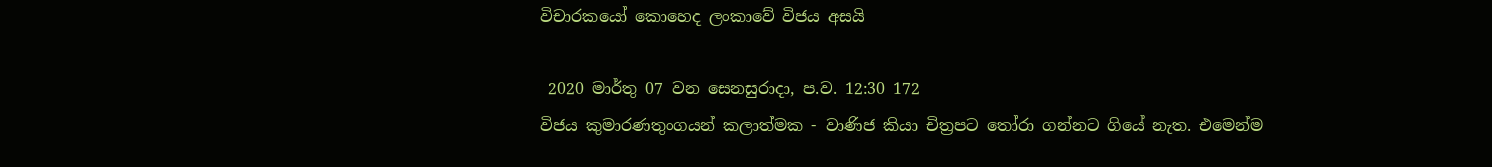විචාරකයෝ කොහෙද ලංකාවේ විජය අසයි

 2020 මාර්තු 07 වන සෙනසුරාදා, ප.ව. 12:30 172
විජය කුමාරණතුංගයන් කලාත්මක - වාණිජ කියා චිත්‍රපට තෝරා ගන්නට ගියේ නැත. එමෙන්ම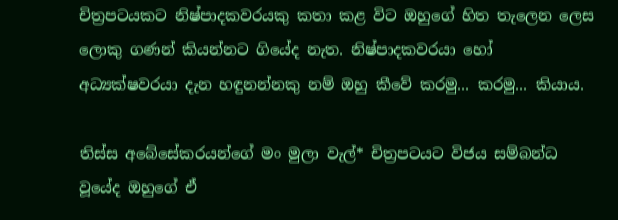චිත්‍රපටයකට නිෂ්පාදකවරයකු කතා කළ විට ඔහුගේ හිත තැලෙන ලෙස ලොකු ගණන් කියන්නට ගියේද නැත. නිෂ්පාදකවරයා හෝ අධ්‍යක්ෂවරයා දැන හඳුනන්නකු නම් ඔහු කීවේ කරමු... කරමු... කියාය.

තිස්ස අබේසේකරයන්ගේ මං මුලා වැල්* චිත්‍රපටයට විජය සම්බන්ධ වූයේද ඔහුගේ ඒ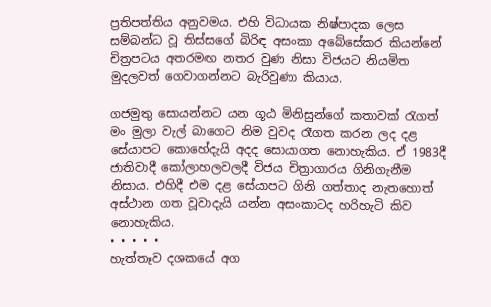ප්‍රතිපත්තිය අනුවමය. එහි විධායක නිෂ්පාදක ලෙස සම්බන්ධ වූ තිස්සගේ බිරිඳ අසංකා අබේසේකර කියන්නේ චිත්‍රපටය අතරමඟ නතර වුණ නිසා විජයට නියමිත මුදලවත් ගෙවාගන්නට බැරිවුණා කියාය.

ගජමුතු සොයන්නට යන ගූඨ මිනිසුන්ගේ කතාවක් රැගත් මං මුලා වැල් බාගෙට නිම වුවද රෑගත කරන ලද දළ සේයාපට කොහේදැයි අදද සොයාගත නොහැකිය. ඒ 1983දී ජාතිවාදී කෝලාහලවලදී විජය චිත්‍රාගාරය ගිනිගැනීම නිසාය. එහිදී එම දළ සේයාපට ගිනි ගත්තාද නැතහොත් අස්ථාන ගත වූවාදැයි යන්න අසංකාටද හරිහැටි කිව නොහැකිය.
• • • • •
හැත්තෑව දශකයේ අග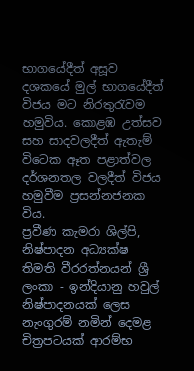භාගයේදීත් අසූව දශකයේ මුල් භාගයේදීත් විජය මට නිරතුරැවම හමුවිය. කොළඹ උත්සව සහ සාදවලදීත් ඇතැම් විටෙක ඈත පළාත්වල දර්ශනතල වලදීත් විජය හමුවීම ප්‍රසන්නජනක විය.
ප්‍රවීණ කැමරා ශිල්පි, නිෂ්පාදන අධ්‍යක්ෂ තිමති වීරරත්නයන් ශ්‍රී ලංකා - ඉන්දියානු හවුල් නිෂ්පාදනයක් ලෙස නැංගුරම් නමින් දෙමළ චිත්‍රපටයක් ආරම්භ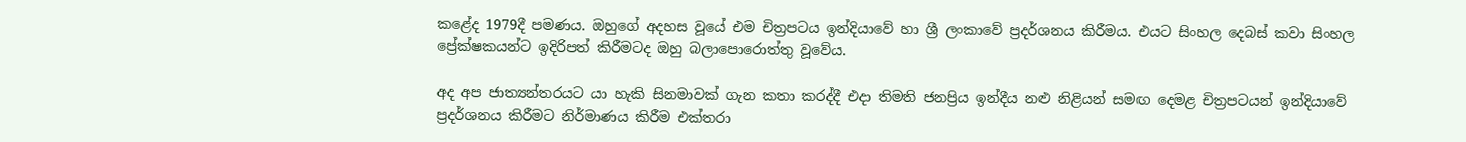කළේද 1979දී පමණය. ඔහුගේ අදහස වූයේ එම චිත්‍රපටය ඉන්දියාවේ හා ශ්‍රී ලංකාවේ ප්‍රදර්ශනය කිරීමය. එයට සිංහල දෙබස් කවා සිංහල ප්‍රේක්ෂකයන්ට ඉදිරිපත් කිරීමටද ඔහු බලාපොරොත්තු වූවේය.

අද අප ජාත්‍යන්තරයට යා හැකි සිනමාවක් ගැන කතා කරද්දී එදා තිමති ජනප්‍රිය ඉන්දීය නළු නිළියන් සමඟ දෙමළ චිත්‍රපටයන් ඉන්දියාවේ ප්‍රදර්ශනය කිරීමට නිර්මාණය කිරීම එක්තරා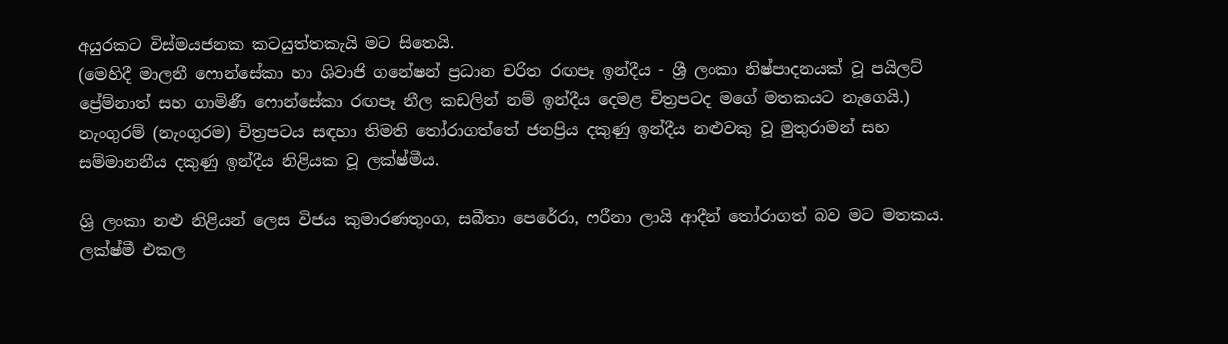අයුරකට විස්මයජනක කටයුත්තකැයි මට සිතෙයි.
(මෙහිදී මාලනී ෆොන්සේකා හා ශිවාජි ගනේෂන් ප්‍රධාන චරිත රඟපෑ ඉන්දීය - ශ්‍රී ලංකා නිෂ්පාදනයක් වූ පයිලට් ප්‍රේම්නාත් සහ ගාමිණී ෆොන්සේකා රඟපෑ නීල කඩලින් නම් ඉන්දීය දෙමළ චිත්‍රපටද මගේ මතකයට නැගෙයි.) නැංගුරම් (නැංගුරම) චිත්‍රපටය සඳහා තිමති තෝරාගත්තේ ජනප්‍රිය දකුණු ඉන්දීය නළුවකු වූ මුතුරාමන් සහ සම්මානනීය දකුණු ඉන්දීය නිළියක වූ ලක්ෂ්මීය.

ශ්‍රි ලංකා නළු නිළියන් ලෙස විජය කුමාරණතුංග, සබීතා පෙරේරා, ෆරීනා ලායි ආදීන් තෝරාගත් බව මට මතකය. ලක්ෂ්මී එකල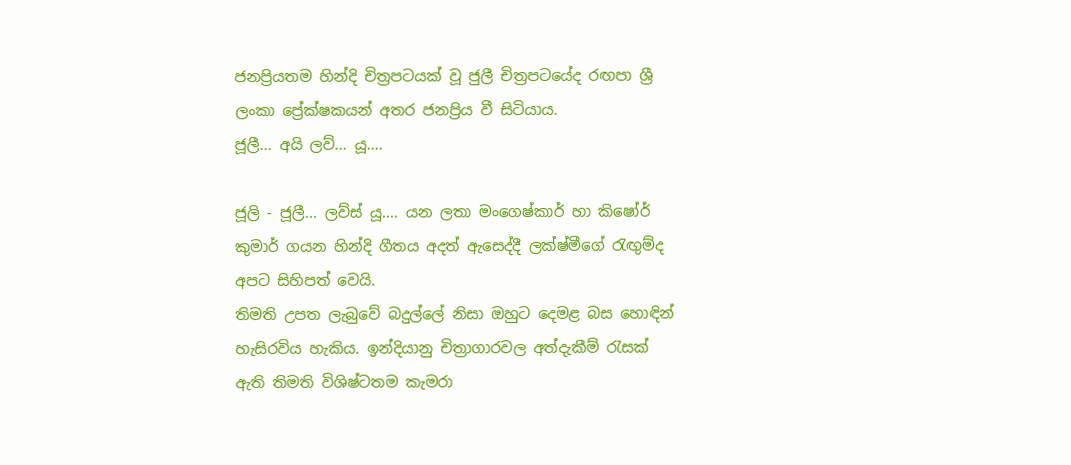ජනප්‍රියතම හින්දි චිත්‍රපටයක් වූ ජුලී චිත්‍රපටයේද රඟපා ශ්‍රී ලංකා ප්‍රේක්ෂකයන් අතර ජනප්‍රිය වී සිටියාය.
ජූලී... අයි ලව්... යූ....

ජූලි - ජූලී... ලව්ස් යූ.... යන ලතා මංගෙෂ්කාර් හා කිෂෝර් කුමාර් ගයන හින්දි ගීතය අදත් ඇසෙද්දී ලක්ෂ්මීගේ රැඟුම්ද අපට සිහිපත් වෙයි.
තිමති උපත ලැබුවේ බදුල්ලේ නිසා ඔහුට දෙමළ බස හොඳින් හැසිරවිය හැකිය. ඉන්දියානු චිත්‍රාගාරවල අත්දැකීම් රැසක් ඇති තිමති විශිෂ්ටතම කැමරා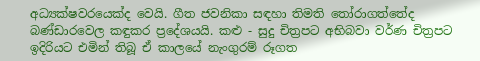අධ්‍යක්ෂවරයෙක්ද වෙයි. ගීත ජවනිකා සඳහා තිමති තෝරාගත්තේද බණ්ඩාරවෙල කඳුකර ප්‍රදේශයයි. කළු - සුදු චිත්‍රපට අභිබවා වර්ණ චිත්‍රපට ඉදිරියට එමින් තිබූ ඒ කාලයේ නැංගුරම් රූගත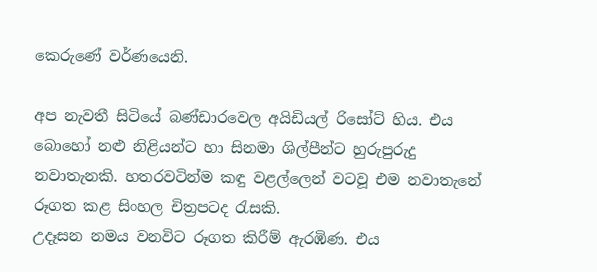කෙරුණේ වර්ණයෙනි.

අප නැවතී සිටියේ බණ්ඩාරවෙල අයිඩියල් රිසෝට් හිය. එය බොහෝ නළු නිළියන්ට හා සිනමා ශිල්පීන්ට හුරුපුරුදු නවාතැනකි. හතරවටින්ම කඳු වළල්ලෙන් වටවූ එම නවාතැනේ රූගත කළ සිංහල චිත්‍රපටද රැසකි.
උදෑසන නමය වනවිට රූගත කිරීම් ඇරඹිණ. එය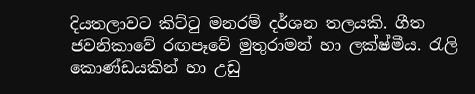දියතලාවට කිට්ටු මනරම් දර්ශන තලයකි. ගීත ජවනිකාවේ රඟපෑවේ මුතුරාමන් හා ලක්ෂ්මීය. රැලි කොණ්ඩයකින් හා උඩු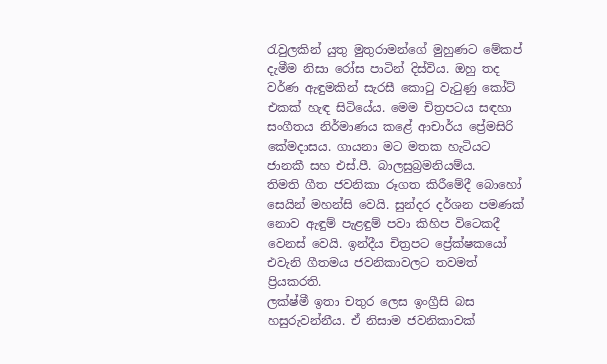රැවුලකින් යුතු මුතුරාමන්ගේ මුහුණට මේකප් දැමීම නිසා රෝස පාටින් දිස්විය. ඔහු තද වර්ණ ඇඳුමකින් සැරසී කොටු වැටුණු කෝට් එකක් හැඳ සිටියේය. මෙම චිත්‍රපටය සඳහා සංගීතය නිර්මාණය කළේ ආචාර්ය ප්‍රේමසිරි කේමදාසය. ගායනා මට මතක හැටියට ජානකී සහ එස්.පී. බාලසුබ්‍රමනියම්ය.
තිමති ගීත ජවනිකා රූගත කිරීමේදී බොහෝ සෙයින් මහන්සි වෙයි. සුන්දර දර්ශන පමණක් නොව ඇඳුම් පැළඳුම් පවා කිහිප විටෙකදී වෙනස් වෙයි. ඉන්දීය චිත්‍රපට ප්‍රේක්ෂකයෝ එවැනි ගීතමය ජවනිකාවලට තවමත් ප්‍රියකරති.
ලක්ෂ්මී ඉතා චතුර ලෙස ඉංග්‍රීසි බස හසුරුවන්නීය. ඒ නිසාම ජවනිකාවක්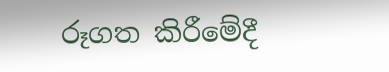රූගත කිරීමේදී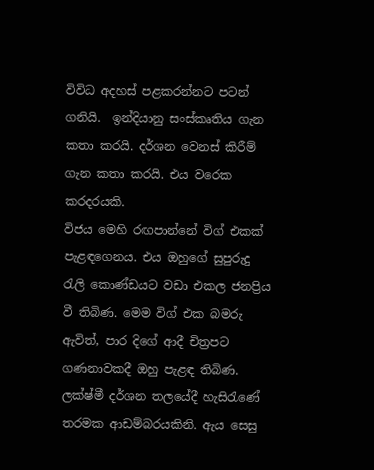විවිධ අදහස් පළකරන්නට පටන් ගනියි.  ඉන්දියානු සංස්කෘතිය ගැන කතා කරයි. දර්ශන වෙනස් කිරීම් ගැන කතා කරයි. එය වරෙක කරදරයකි.
විජය මෙහි රඟපාන්නේ විග් එකක් පැළඳගෙනය. එය ඔහුගේ සුපුරුදු රැලි කොණ්ඩයට වඩා එකල ජනප්‍රිය වී තිබිණ. මෙම විග් එක බමරු ඇවිත්, පාර දිගේ ආදී චිත්‍රපට ගණනාවකදී ඔහු පැළඳ තිබිණ. ලක්ෂ්මී දර්ශන තලයේදී හැසිරැණේ තරමක ආඩම්බරයකිනි. ඇය සෙසු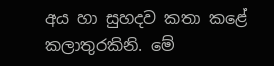අය හා සුහදව කතා කළේ කලාතුරකිනි. මේ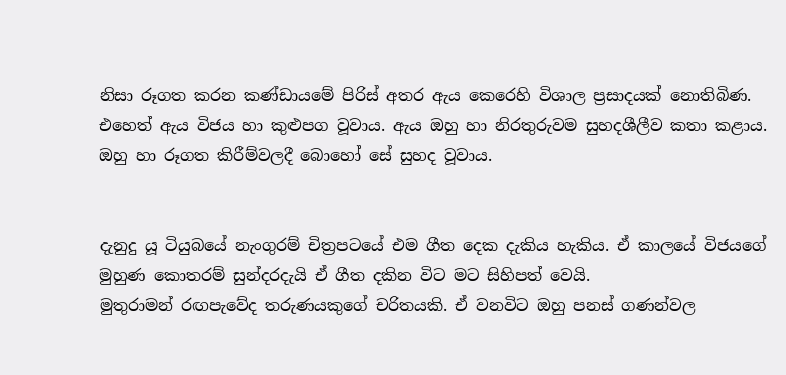නිසා රූගත කරන කණ්ඩායමේ පිරිස් අතර ඇය කෙරෙහි විශාල ප්‍රසාදයක් නොතිබිණ. එහෙත් ඇය විජය හා කුළුපග වූවාය. ඇය ඔහු හා නිරතුරුවම සුහදශීලීව කතා කළාය. ඔහු හා රූගත කිරීම්වලදී බොහෝ සේ සුහද වූවාය.


දැනුදු යූ ටියුබයේ නැංගුරම් චිත්‍රපටයේ එම ගීත දෙක දැකිය හැකිය. ඒ කාලයේ විජයගේ මුහුණ කොතරම් සුන්දරදැයි ඒ ගීත දකින විට මට සිහිපත් වෙයි.
මුතුරාමන් රඟපැවේද තරුණයකුගේ චරිතයකි. ඒ වනවිට ඔහු පනස් ගණන්වල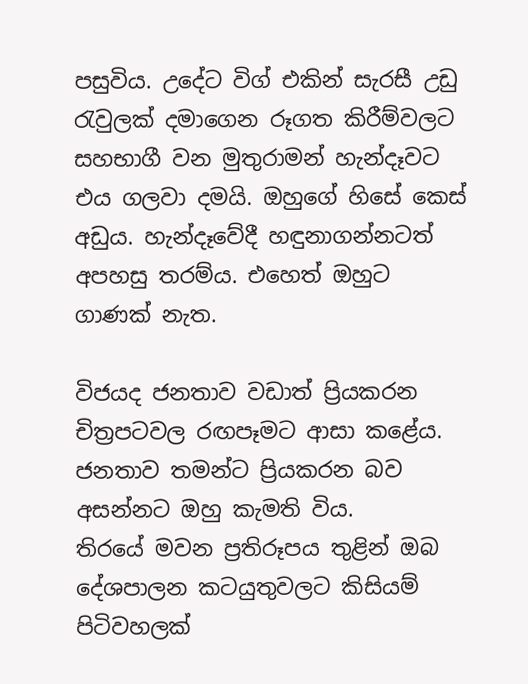පසුවිය. උදේට විග් එකින් සැරසී උඩු රැවුලක් දමාගෙන රූගත කිරීම්වලට සහභාගී වන මුතුරාමන් හැන්දෑවට එය ගලවා දමයි. ඔහුගේ හිසේ කෙස් අඩුය. හැන්දෑවේදී හඳුනාගන්නටත් අපහසු තරම්ය. එහෙත් ඔහුට ගාණක් නැත.

විජයද ජනතාව වඩාත් ප්‍රියකරන චිත්‍රපටවල රඟපෑමට ආසා කළේය. ජනතාව තමන්ට ප්‍රියකරන බව අසන්නට ඔහු කැමති විය.
තිරයේ මවන ප්‍රතිරූපය තුළින් ඔබ දේශපාලන කටයුතුවලට කිසියම් පිටිවහලක්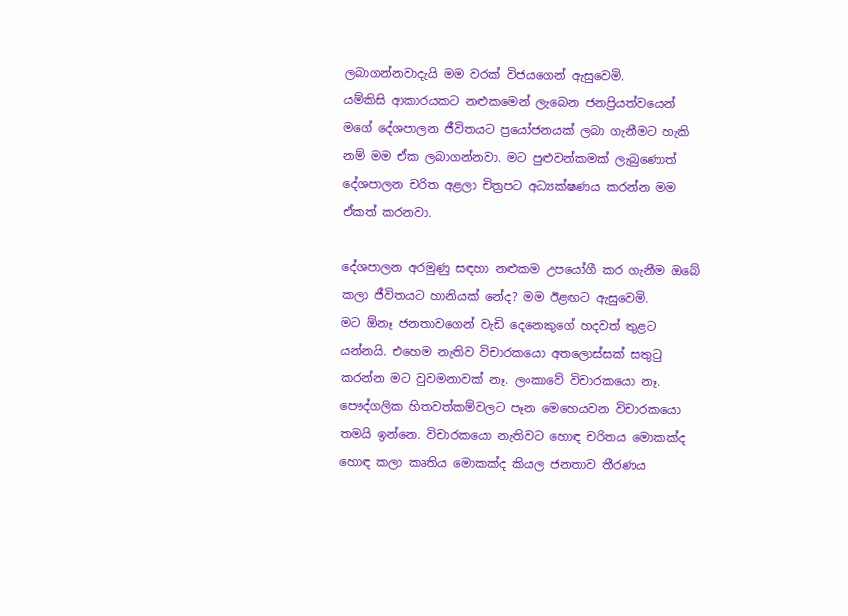ලබාගන්නවාදැයි මම වරක් විජයගෙන් ඇසුවෙමි.
යම්කිසි ආකාරයකට නළුකමෙන් ලැබෙන ජනප්‍රියත්වයෙන් මගේ දේශපාලන ජීවිතයට ප්‍රයෝජනයක් ලබා ගැනීමට හැකි නම් මම ඒක ලබාගන්නවා. මට පුළුවන්කමක් ලැබුණොත් දේශපාලන චරිත අළලා චිත්‍රපට අධ්‍යක්ෂණය කරන්න මම ඒකත් කරනවා.

දේශපාලන අරමුණු සඳහා නළුකම උපයෝගී කර ගැනීම ඔබේ කලා ජීවිතයට හානියක් නේද? මම ඊළඟට ඇසුවෙමි.
මට ඕනෑ ජනතාවගෙන් වැඩි දෙනෙකුගේ හදවත් තුළට යන්නයි. එහෙම නැතිව විචාරකයො අතලොස්සක් සතුටු කරන්න මට වුවමනාවක් නෑ. ලංකාවේ විචාරකයො නෑ. පෞද්ගලික හිතවත්කම්වලට පෑන මෙහෙයවන විචාරකයො තමයි ඉන්නෙ. විචාරකයො නැතිවට හොඳ චරිතය මොකක්ද හොඳ කලා කෘතිය මොකක්ද කියල ජනතාව තීරණය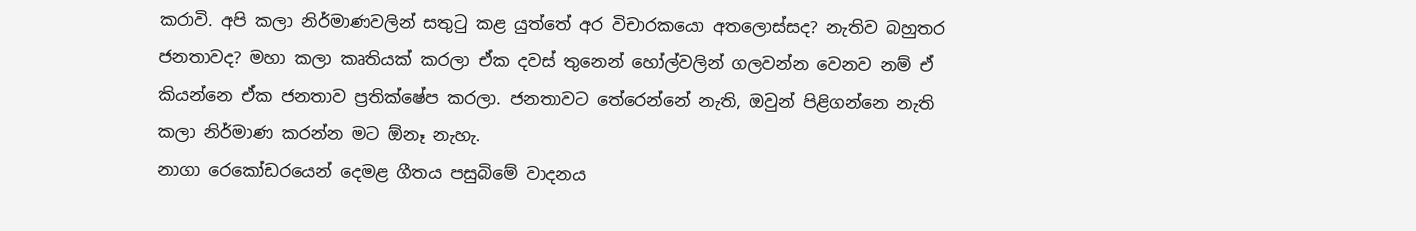කරාවි. අපි කලා නිර්මාණවලින් සතුටු කළ යුත්තේ අර විචාරකයො අතලොස්සද? නැතිව බහුතර ජනතාවද? මහා කලා කෘතියක් කරලා ඒක දවස් තුනෙන් හෝල්වලින් ගලවන්න වෙනව නම් ඒ කියන්නෙ ඒක ජනතාව ප්‍රතික්ෂේප කරලා. ජනතාවට තේරෙන්නේ නැති, ඔවුන් පිළිගන්නෙ නැති කලා නිර්මාණ කරන්න මට ඕනෑ නැහැ.
නාගා රෙකෝඩරයෙන් දෙමළ ගීතය පසුබිමේ වාදනය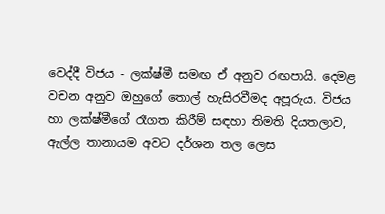වෙද්දී විජය - ලක්ෂ්මී සමඟ ඒ අනුව රඟපායි. දෙමළ වචන අනුව ඔහුගේ තොල් හැසිරවීමද අපූරුය. විජය හා ලක්ෂ්මීගේ රෑගත කිරීම් සඳහා තිමති දියතලාව, ඇල්ල තානායම අවට දර්ශන තල ලෙස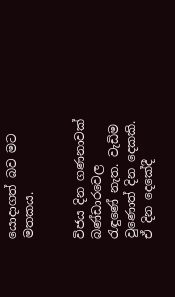යොදාගත් බව මට මතකය.


විජය දින ගණනාවක් බණ්ඩාරවෙල රැඳුණේ නැත. වැඩිම වුණොත් දින දෙකකි. ඒ දින දෙකේදී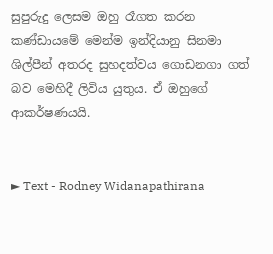සුපුරුදු ලෙසම ඔහු රෑගත කරන කණ්ඩායමේ මෙන්ම ඉන්දියානු සිනමා ශිල්පීන් අතරද සුහදත්වය ගොඩනගා ගත් බව මෙහිදී ලිවිය යුතුය. ඒ ඔහුගේ ආකර්ෂණයයි.


► Text - Rodney Widanapathirana